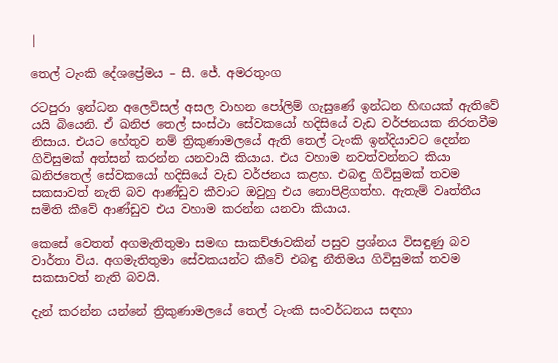|

තෙල් ටැංකි දේශප්‍රේමය – සී. ජේ. අමරතුංග

රටපුරා ඉන්ධන අලෙවිසල් අසල වාහන පෝලිම් ගැසුණේ ඉන්ධන හිඟයක් ඇතිවේ යයි බියෙනි. ඒ ඛනිජ තෙල් සංස්ථා සේවකයෝ හදිසියේ වැඩ වර්ජනයක නිරතවීම නිසාය. එයට හේතුව නම් ත්‍රිකුණාමලයේ ඇති තෙල් ටැංකි ඉන්දියාවට දෙන්න ගිවිසුමක් අත්සන් කරන්න යනවායි කියාය. එය වහාම නවත්වන්නට කියා ඛනිජතෙල් සේවකයෝ හදිසියේ වැඩ වර්ජනය කළහ. එබඳු ගිවිසුමක් තවම සකසාවත් නැති බව ආණ්ඩුව කීවාට ඔවුහු එය නොපිළිගත්හ. ඇතැම් වෘත්තීය සමිති කීවේ ආණ්ඩුව එය වහාම කරන්න යනවා කියාය.

කෙසේ වෙතත් අගමැතිතුමා සමඟ සාකච්ඡාවකින් පසුව ප්‍රශ්නය විසඳුණු බව වාර්තා විය. අගමැතිතුමා සේවකයන්ට කීවේ එබඳු නීතිමය ගිවිසුමක් තවම සකසාවත් නැති බවයි.

දැන් කරන්න යන්නේ ත්‍රිකුණාමලයේ තෙල් ටැංකි සංවර්ධනය සඳහා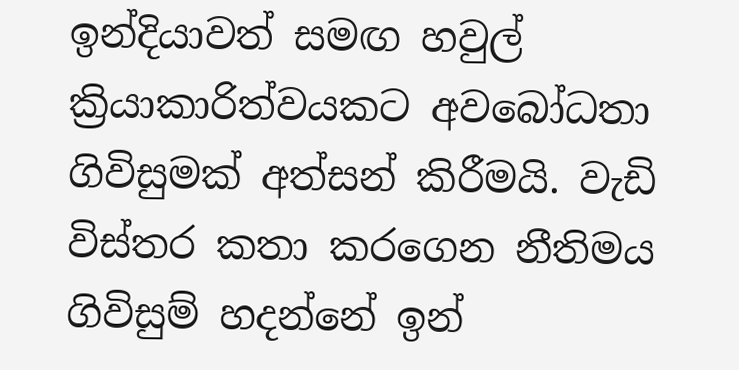ඉන්දියාවත් සමඟ හවුල් ක්‍රියාකාරිත්වයකට අවබෝධතා ගිවිසුමක් අත්සන් කිරීමයි. වැඩි විස්තර කතා කරගෙන නීතිමය ගිවිසුම් හදන්නේ ඉන්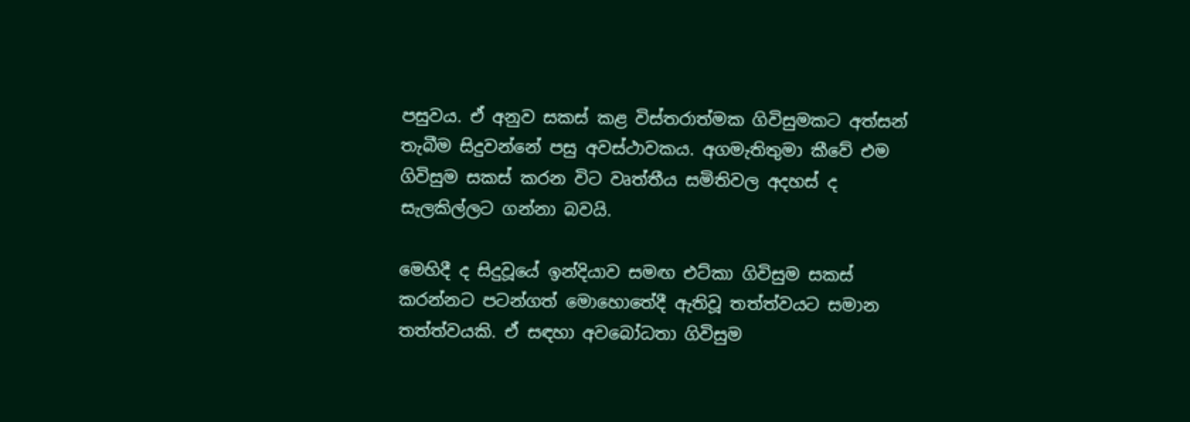පසුවය. ඒ අනුව සකස් කළ විස්තරාත්මක ගිවිසුමකට අත්සන් තැබීම සිදුවන්නේ පසු අවස්ථාවකය. අගමැතිතුමා කීවේ එම ගිවිසුම සකස් කරන විට වෘත්තීය සමිතිවල අදහස් ද සැලකිල්ලට ගන්නා බවයි.

මෙහිදී ද සිදුවූයේ ඉන්දියාව සමඟ එට්කා ගිවිසුම සකස් කරන්නට පටන්ගත් මොහොතේදී ඇතිවූ තත්ත්වයට සමාන තත්ත්වයකි. ඒ සඳහා අවබෝධතා ගිවිසුම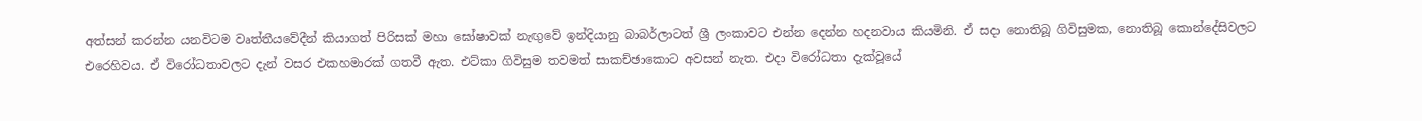අත්සන් කරන්න යනවිටම වෘත්තීයවේදීන් කියාගත් පිරිසක් මහා ඝෝෂාවක් නැඟුවේ ඉන්දියානු බාබර්ලාටත් ශ්‍රී ලංකාවට එන්න දෙන්න හදනවාය කියමිනි. ඒ සදා නොතිබූ ගිවිසුමක, නොතිබූ කොන්දේසිවලට එරෙහිවය. ඒ විරෝධතාවලට දැන් වසර එකහමාරක් ගතවී ඇත. එට්කා ගිවිසුම තවමත් සාකච්ඡාකොට අවසන් නැත. එදා විරෝධතා දැක්වූයේ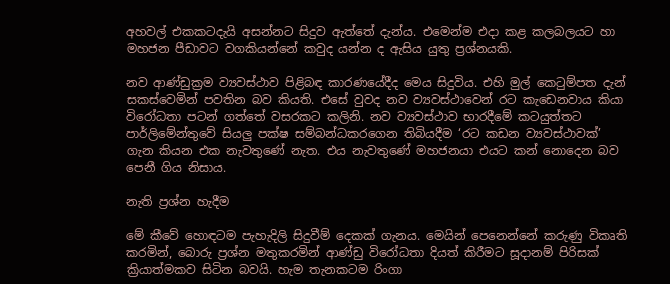අහවල් එකකටදැයි අසන්නට සිදුව ඇත්තේ දැන්ය. එමෙන්ම එදා කළ කලබලයට හා මහජන පීඩාවට වගකියන්නේ කවුද යන්න ද ඇසිය යුතු ප්‍රශ්නයකි.

නව ආණ්ඩුක්‍රම ව්‍යවස්ථාව පිළිබඳ කාරණයේදීද මෙය සිදුවිය. එහි මුල් කෙටුම්පත දැන් සකස්වෙමින් පවතින බව කියති. එසේ වුවද නව ව්‍යවස්ථාවෙන් රට කැඩෙනවාය කියා විරෝධතා පටන් ගත්තේ වසරකට කලිනි. නව ව්‍යවස්ථාව භාරදීමේ කටයුත්තට පාර්ලිමේන්තුවේ සියලු පක්ෂ සම්බන්ධකරගෙන තිබියදීම ‘රට කඩන ව්‍යවස්ථාවක්’ ගැන කියන එක නැවතුණේ නැත. එය නැවතුණේ මහජනයා එයට කන් නොදෙන බව පෙනී ගිය නිසාය.

නැති ප්‍රශ්න හැදීම

මේ කීවේ හොඳටම පැහැදිලි සිදුවීම් දෙකක් ගැනය. මෙයින් පෙනෙන්නේ කරුණු විකෘති කරමින්, බොරු ප්‍රශ්න මතුකරමින් ආණ්ඩු විරෝධතා දියත් කිරීමට සූදානම් පිරිසක් ක්‍රියාත්මකව සිටින බවයි. හැම තැනකටම රිංගා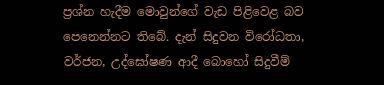ප්‍රශ්න හැදීම මොවුන්ගේ වැඩ පිළිවෙළ බව පෙනෙන්නට තිබේ. දැන් සිදුවන විරෝධතා, වර්ජන, උද්ඝෝෂණ ආදී බොහෝ සිදුවීම්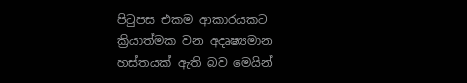පිටුපස එකම ආකාරයකට ක්‍රියාත්මක වන අදෘෂ්‍යමාන හස්තයක් ඇති බව මෙයින්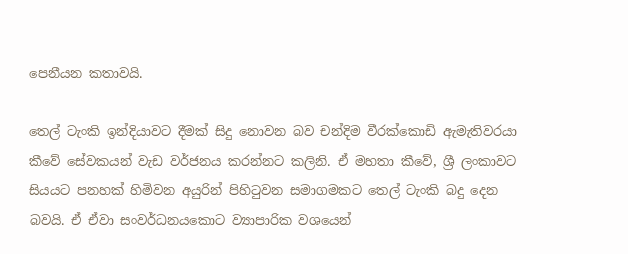පෙනීයන කතාවයි.

තෙල් ටැංකි ඉන්දියාවට දීමක් සිදු නොවන බව චන්දිම වීරක්කොඩි ඇමැතිවරයා කීවේ සේවකයන් වැඩ වර්ජනය කරන්නට කලිනි. ඒ මහතා කීවේ, ශ්‍රී ලංකාවට සියයට පනහක් හිමිවන අයුරින් පිහිටුවන සමාගමකට තෙල් ටැංකි බදු දෙන බවයි. ඒ ඒවා සංවර්ධන‍යකොට ව්‍යාපාරික වශයෙන්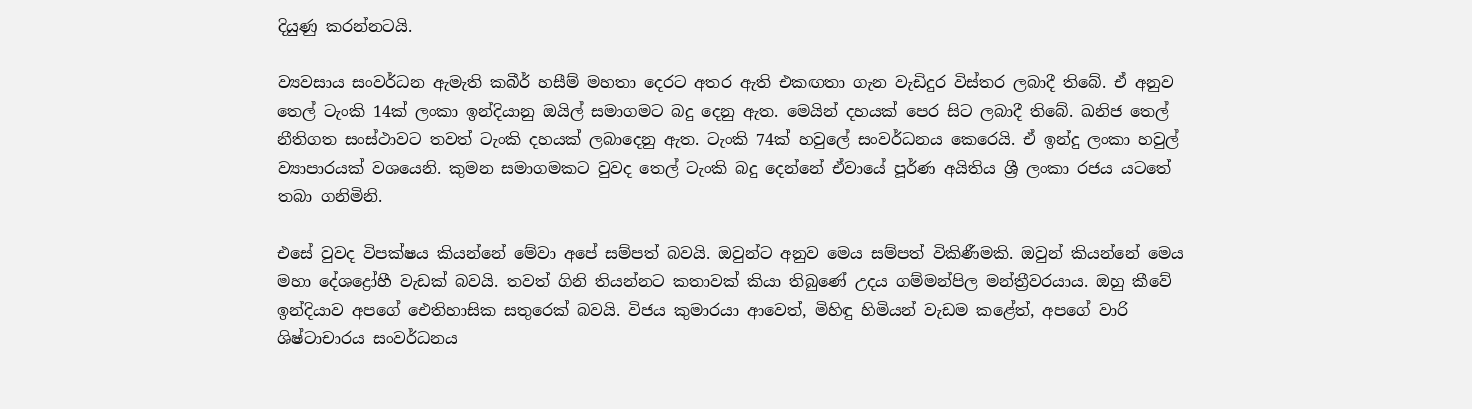දියුණු කරන්නටයි.

ව්‍යවසාය සංවර්ධන ඇමැති කබීර් හසීම් මහතා දෙරට අතර ඇති එකඟතා ගැන වැඩිදුර විස්තර ලබාදී තිබේ. ඒ අනුව තෙල් ටැංකි 14ක් ලංකා ඉන්දියානු ඔයිල් සමාගමට බදු දෙනු ඇත. මෙයින් දහයක් පෙර සිට ලබාදී තිබේ. ඛනිජ තෙල් නීතිගත සංස්ථාවට තවත් ටැංකි දහයක් ලබාදෙනු ඇත. ටැංකි 74ක් හවුලේ සංවර්ධනය කෙරෙයි. ඒ ඉන්දු ලංකා හවුල් ව්‍යාපාරයක් වශයෙනි. කුමන සමාගමකට වුවද තෙල් ටැංකි බදු දෙන්නේ ඒවායේ පූර්ණ අයිතිය ශ්‍රී ලංකා රජය යටතේ තබා ගනිමිනි.

එසේ වුවද විපක්ෂය කියන්නේ මේවා අපේ සම්පත් බවයි. ඔවුන්ට අනුව මෙය සම්පත් වි‍කිණීමකි. ඔවුන් කියන්නේ මෙය මහා දේශද්‍රෝහී වැඩක් බවයි. තවත් ගිනි තියන්නට කතාවක් කියා තිබුණේ උදය ගම්මන්පිල මන්ත්‍රීවරයාය. ඔහු කීවේ ඉන්දියාව අපගේ ඓතිහාසික සතුරෙක් බවයි. විජය කුමාරයා ආවෙත්, මිහිඳු හිමියන් වැඩම කළේත්, අපගේ වාරි ශිෂ්ටාචාරය සංවර්ධනය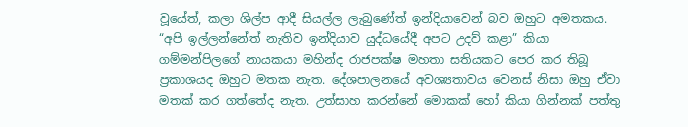වූයේත්, කලා ශිල්ප ආදී සියල්ල ලැබුණේත් ඉන්දියාවෙන් බව ඔහුට අමතකය. “අපි ඉල්ලන්නේත් නැතිව ඉන්දියාව යුද්ධයේදී අපට උදව් කළා” කියා ගම්මන්පිලගේ නායකයා මහින්ද රාජපක්ෂ මහතා සතියකට පෙර කර තිබූ ප්‍රකාශයද ඔහුට මතක නැත. දේශපාලනයේ අවශ්‍යතාවය වෙනස් නිසා ඔහු ඒවා මතක් කර ගත්තේද නැත. උත්සාහ කරන්නේ මොකක් හෝ කියා ගින්නක් පත්තු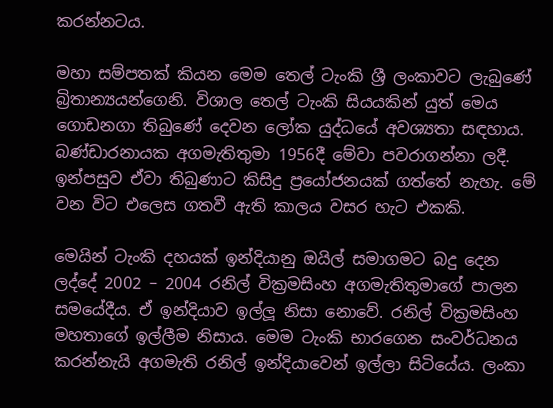කරන්නටය.

මහා සම්පතක් කියන මෙම තෙල් ටැංකි ශ්‍රී ලංකාවට ලැබුණේ බ්‍රිතාන්‍යයන්ගෙනි. විශාල තෙල් ටැංකි සියයකින් යුත් මෙය ගොඩනගා තිබුණේ දෙවන ලෝක යුද්ධයේ අවශ්‍යතා සඳහාය. බණ්ඩාරනායක අගමැතිතුමා 1956දී මේවා පවරාගන්නා ලදී. ඉන්පසුව ඒවා තිබුණාට කිසිදු ප්‍රයෝජනයක් ගත්තේ නැහැ. මේ වන විට එලෙස ගතවී ඇති කාලය වසර හැට එකකි.

මෙයින් ටැංකි දහයක් ඉන්දියානු ඔයිල් සමාගමට බදු දෙන ලද්දේ 2002 – 2004 රනිල් වික්‍රමසිංහ අගමැතිතුමාගේ පාලන සමයේදීය. ඒ ඉන්දියාව ඉල්ලූ නිසා නොවේ. රනිල් වික්‍රමසිංහ මහතාගේ ඉල්ලීම නිසාය. මෙම ටැංකි භාරගෙන සංවර්ධනය කරන්නැයි අගමැති රනිල් ඉන්දියාවෙන් ඉල්ලා සිටියේය. ලංකා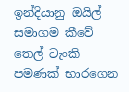ඉන්දියානු ඔයිල් සමාගම කීවේ තෙල් ටැංකි පමණක් භාරගෙන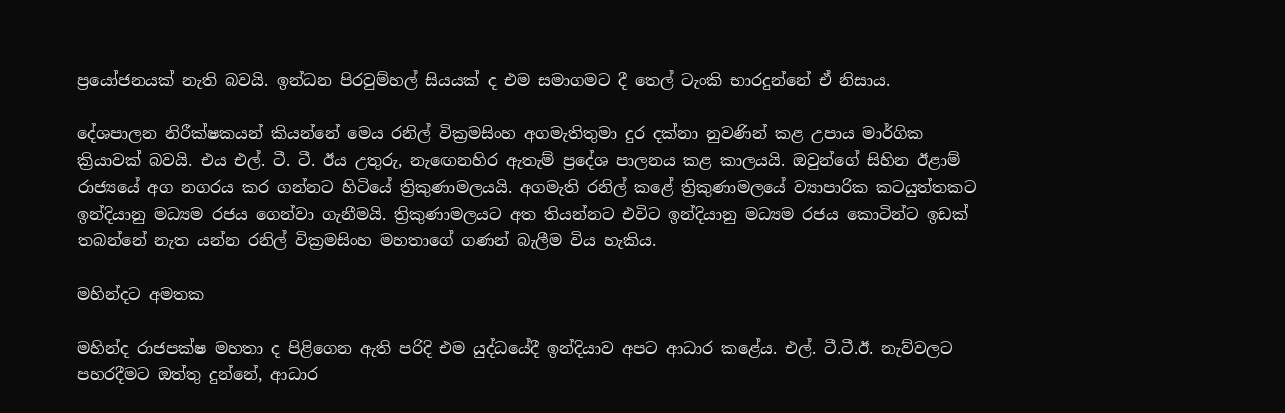ප්‍රයෝජනයක් නැති බවයි. ඉන්ධන පිරවුම්හල් සියයක් ද එම සමාගමට දී තෙල් ටැංකි භාරදුන්නේ ඒ නිසාය.

දේශපාලන නිරීක්ෂකයන් කියන්නේ මෙය රනිල් වික්‍රමසිංහ අගමැතිතුමා දුර දක්නා නුවණින් කළ උපාය මාර්ගික ක්‍රියාවක් බවයි. එය එල්. ටී. ටී. ඊය උතුරු, නැ‍ඟෙනහිර ඇතැම් ප්‍රදේශ පාලනය කළ කාලයයි. ඔවුන්ගේ සිහින ඊළාම් රාජ්‍යයේ අග නගරය කර ගන්නට හිටියේ ත්‍රිකුණාමලයයි. අගමැති රනිල් කළේ ත්‍රිකුණාමලයේ ව්‍යාපාරික කටයුත්තකට ඉන්දියානු මධ්‍යම රජය ගෙන්වා ගැනීමයි. ත්‍රිකුණාමලයට අත තියන්නට එවිට ඉන්දියානු මධ්‍යම රජය කොටින්ට ඉඩක් තබන්නේ නැත යන්න රනිල් වික්‍රමසිංහ මහතාගේ ගණන් බැලීම විය හැකිය.

මහින්දට අමතක

මහින්ද රාජපක්ෂ මහතා ද පිළිගෙන ඇති පරිදි එම යුද්ධයේදී ඉන්දියාව අපට ආධාර කළේය. එල්. ටී.ටී.ඊ. නැව්වලට පහරදීමට ඔත්තු දුන්නේ, ආධාර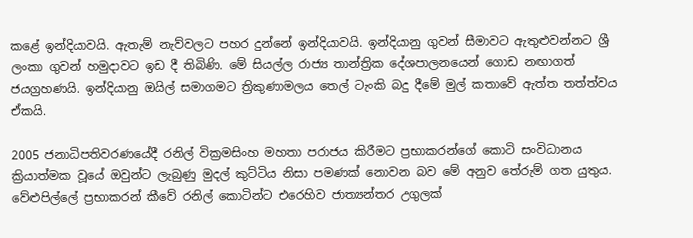කළේ ඉන්දියාවයි. ඇතැම් නැව්වලට පහර දුන්නේ ඉන්දියාවයි. ඉන්දියානු ගුවන් සීමාවට ඇතුළුවන්නට ශ්‍රී ලංකා ගුවන් හමුදාවට ඉඩ දී තිබිණි. මේ සියල්ල රාජ්‍ය තාන්ත්‍රික දේශපාලනයෙන් ගොඩ නඟාගත් ජයග්‍රහණයි. ඉන්දියානු ඔයිල් සමාගමට ත්‍රිකුණාමලය තෙල් ටැංකි බදු දීමේ මුල් කතාවේ ඇත්ත තත්ත්වය ඒකයි.

2005 ජනාධිපතිවරණයේදී රනිල් වික්‍රමසිංහ මහතා පරාජය කිරීමට ප්‍රභාකරන්ගේ කොටි සංවිධානය ක්‍රියාත්මක වූයේ ඔවුන්ට ලැබුණු මුදල් කුට්ටිය නිසා පමණක් නොවන බව මේ අනුව තේරුම් ගත යුතුය. වේළුපිල්ලේ ප්‍රභාකරන් කීවේ රනිල් කොටින්ට එරෙහිව ජාත්‍යන්තර උගුලක්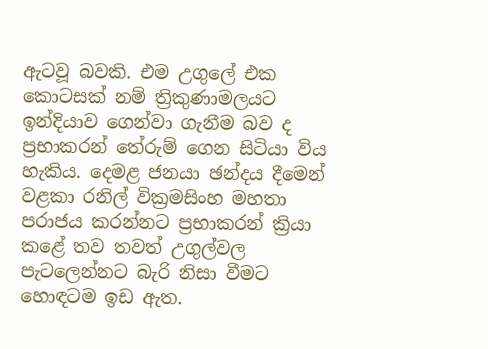ඇටවූ බවකි. එම උගුලේ එක කොටසක් නම් ත්‍රිකුණාමලයට ඉන්දියාව ගෙන්වා ගැනීම බව ද ප්‍රභාකරන් තේරුම් ගෙන සිටියා විය හැකිය. දෙමළ ජනයා ඡන්දය දීමෙන් වළකා රනිල් වික්‍රමසිංහ මහතා පරාජය කරන්නට ප්‍රභාකරන් ක්‍රියා කළේ තව තවත් උගුල්වල පැටලෙන්නට බැරි නිසා වීමට හොඳටම ඉඩ ඇත.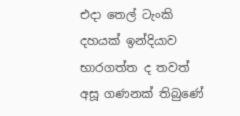එදා තෙල් ටැංකි දහයක් ඉන්දියාව භාරගත්ත ද තවත් අසූ ගණනක් තිබුණේ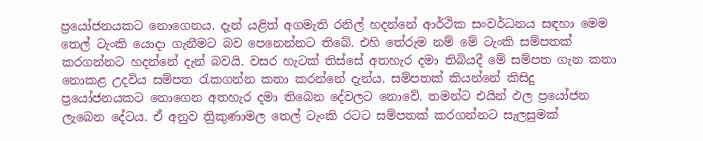ප්‍රයෝජනයකට නොගෙනය. දැන් යළිත් අගමැති රනිල් හදන්නේ ආර්ථික සංවර්ධනය සඳහා මෙම තෙල් ටැංකි යොදා ගැනීමට බව පෙනෙන්නට තිබේ. එහි තේරුම නම් මේ ටැංකි සම්පතක් කරගන්නට හදන්නේ දැන් බවයි. වසර හැටක් තිස්සේ අතහැර දමා තිබියදී මේ සම්පත ගැන කතා නොකළ උදවිය සම්පත රැකගන්න කතා කරන්නේ දැන්ය. සම්පතක් කියන්නේ කිසිදු ප්‍රයෝජනයකට නොගෙන අතහැර දමා තිබෙන දේවලට නොවේ. තමන්ට එයින් ඵල ප්‍රයෝජන ලැබෙන දේටය. ඒ අනුව ත්‍රිකුණාමල තෙල් ටැංකි රටට සම්පතක් කරගන්නට සැලසුමක්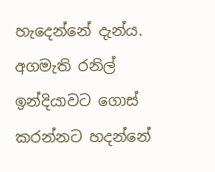හැදෙන්නේ දැන්ය. අගමැති රනිල් ඉන්දියාවට ගොස් කරන්නට හදන්නේ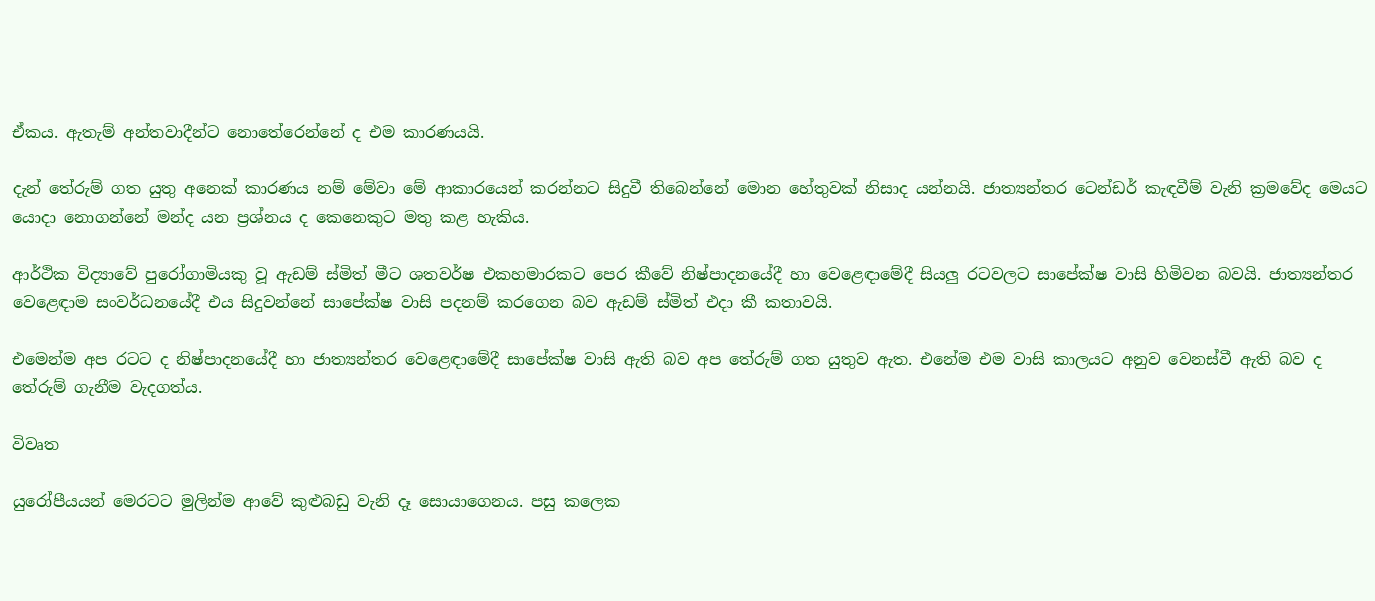ඒකය. ඇතැම් අන්තවාදීන්ට නොතේරෙන්නේ ද එම කාරණයයි.

දැන් තේරුම් ගත යුතු අනෙක් කාරණය නම් මේවා මේ ආකාරයෙන් කරන්නට සිදුවී තිබෙන්නේ මොන හේතුවක් නිසාද යන්නයි. ජාත්‍යන්තර ටෙන්ඩර් කැඳවීම් වැනි ක්‍රමවේද මෙයට යොදා නොගන්නේ මන්ද යන ප්‍රශ්නය ද කෙනෙකුට මතු කළ හැකිය.

ආර්ථික විද්‍යාවේ පු‍රෝගාමියකු වූ ඇඩම් ස්මිත් මීට ශතවර්ෂ එකහමාරකට පෙර කීවේ නිෂ්පාදනයේදී හා වෙළෙඳාමේදී සියලු රටවලට සාපේක්ෂ වාසි හිමිවන බවයි. ජාත්‍යන්තර වෙළෙඳාම සංවර්ධනයේදී එය සිදුවන්නේ සාපේක්ෂ වාසි පදනම් කරගෙන බව ඇඩම් ස්මිත් එදා කී කතාවයි.

එමෙන්ම අප රටට ද නිෂ්පාදනයේදී හා ජාත්‍යන්තර වෙළෙඳාමේදී සාපේක්ෂ වාසි ඇති බව අප තේරුම් ගත යුතුව ඇත. එනේම එම වාසි කාලයට අනුව වෙනස්වී ඇති බව ද තේරුම් ගැනීම වැදගත්ය.

විවෘත

යුරෝපීයයන් මෙරටට මුලින්ම ආවේ කුළුබඩු වැනි දෑ සොයාගෙනය. පසු කලෙක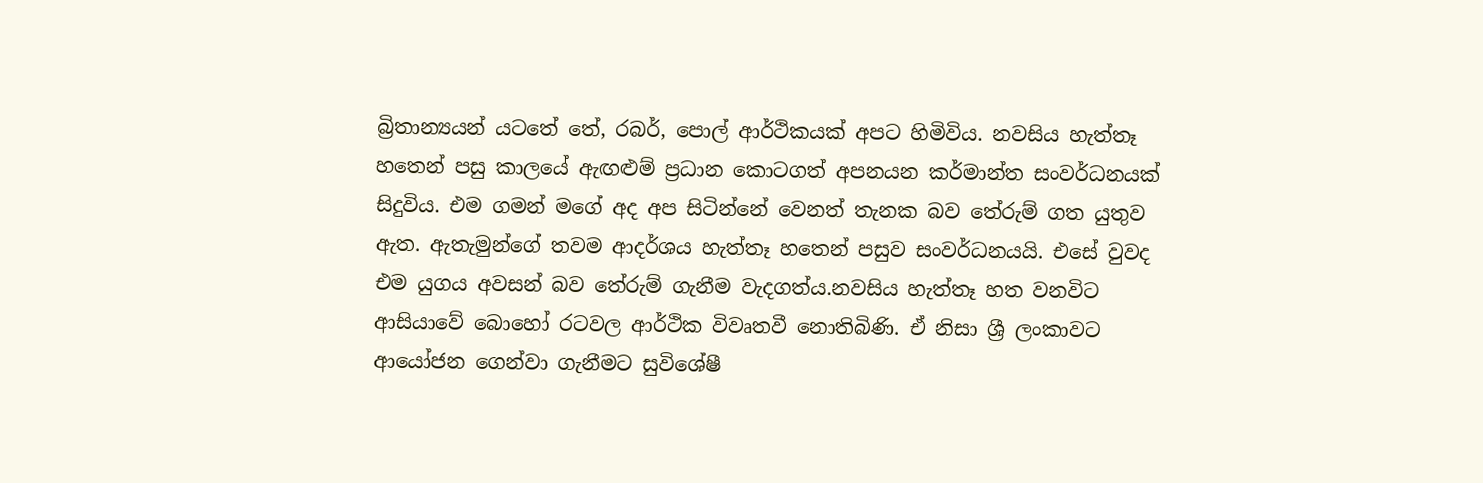බ්‍රිතාන්‍යයන් යටතේ තේ, රබර්, පොල් ආර්ථිකයක් අපට හිමිවිය. නවසිය හැත්තෑ හතෙන් පසු කාලයේ ඇඟළුම් ප්‍රධාන කොටගත් අපනයන කර්මාන්ත සංවර්ධනයක් සිදුවිය. එම ගමන් මගේ අද අප සිටින්නේ වෙනත් තැනක බව තේරුම් ගත යුතුව ඇත. ඇතැමුන්ගේ තවම ආදර්ශය හැත්තෑ හතෙන් පසුව සංවර්ධනයයි. එසේ වුවද එම යුගය අවසන් බව තේරුම් ගැනීම වැදගත්ය.නවසිය හැත්තෑ හත වනවිට ආසියාවේ බොහෝ රටවල ආර්ථික විවෘතවී නොතිබිණි. ඒ නිසා ශ්‍රී ලංකාවට ආයෝජන ගෙන්වා ගැනීමට සුවිශේෂී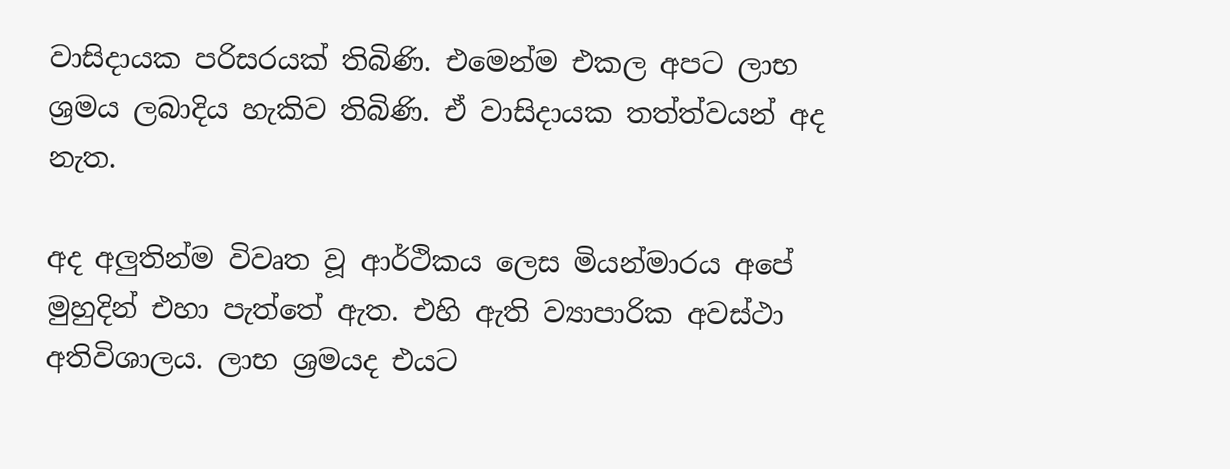වාසිදායක පරිසරයක් තිබිණි. එමෙන්ම එකල අපට ලාභ ශ්‍රමය ලබාදිය හැකිව තිබිණි. ඒ වාසිදායක තත්ත්වයන් අද නැත.

අද අලුතින්ම විවෘත වූ ආර්ථිකය ලෙස මියන්මාරය අපේ මුහුදින් එහා පැත්තේ ඇත. එහි ඇති ව්‍යාපාරික අවස්ථා අතිවිශාලය. ලාභ ශ්‍රමයද එයට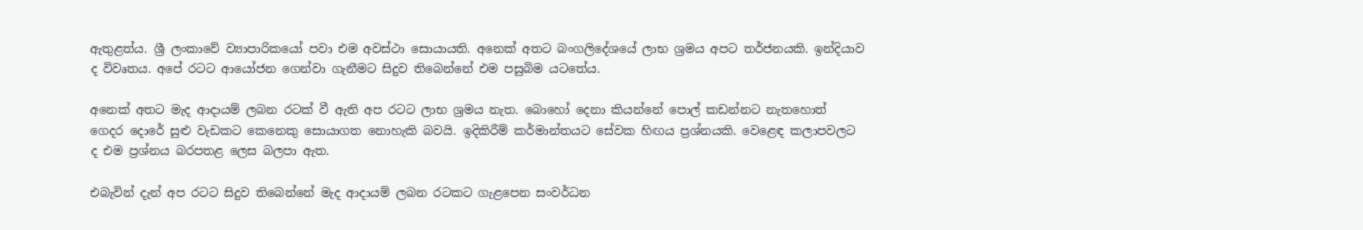ඇතුළත්ය. ශ්‍රී ලංකාවේ ව්‍යාපාරිකයෝ පවා එම අවස්ථා සොයායති. අනෙක් අතට බංගලිදේශයේ ලාභ ශ්‍රමය අපට තර්ජනයකි. ඉන්දියාව ද විවෘතය. අපේ රටට ආයෝජන ගෙන්වා ගැනීමට සිදුව තිබෙන්නේ එම පසුබිම යටතේය.

අනෙක් අතට මැද ආදායම් ලබන රටක් වී ඇති අප රටට ලාභ ශ්‍රමය නැත. බොහෝ දෙනා කියන්නේ පොල් කඩන්නට නැතහොත් ගෙදර දොරේ සුළු වැඩකට කෙනෙකු සොයාගත නොහැකි බවයි. ඉදිකිරීම් කර්මාන්තයට සේවක හිඟය ප්‍රශ්නයකි. වෙළෙඳ කලාපවලට ද එම ප්‍රශ්නය බරපතළ ලෙස බලපා ඇත.

එබැවින් දැන් අප රටට සිදුව තිබෙන්නේ මැද‍ ආදායම් ලබන රටකට ගැළපෙන සංවර්ධන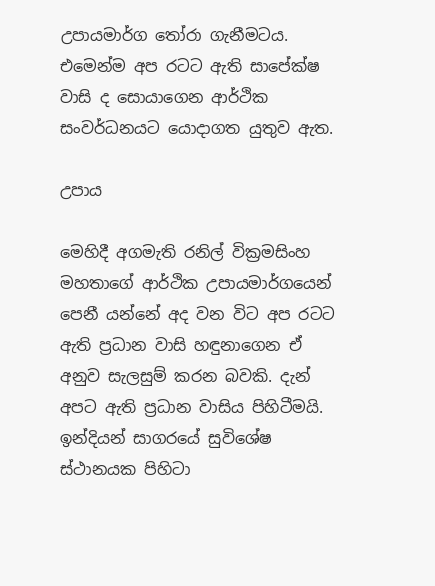උපායමාර්ග තෝරා ගැනීමටය. එමෙන්ම අප රටට ඇති සාපේක්ෂ වාසි ද සොයාගෙන ආර්ථික සංවර්ධනයට යොදාගත යුතුව ඇත.

උපාය

මෙහිදී අගමැති රනිල් වික්‍රමසිංහ මහතාගේ ආර්ථික උපායමාර්ගයෙන් පෙනී යන්නේ අද වන විට අප රටට ඇති ප්‍රධාන වාසි හඳුනාගෙන ඒ අනුව සැලසුම් කරන බවකි. දැන් අපට ඇති ප්‍රධාන වාසිය පිහිටීමයි. ඉන්දියන් සාගරයේ සුවිශේෂ ස්ථානයක පිහිටා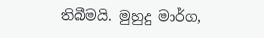තිබීමයි. මුහුදු මාර්ග,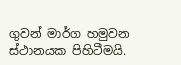ගුවන් මාර්ග හමුවන ස්ථානයක පිහිටීමයි.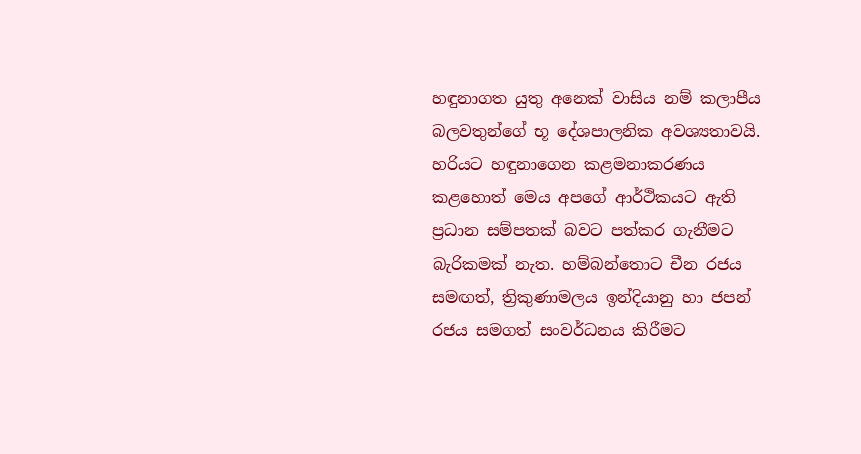හඳුනාගත යුතු අනෙක් වාසිය නම් කලාපීය බලවතුන්ගේ භූ දේශපාලනික අවශ්‍යතාවයි. හරියට හඳුනාගෙන කළමනාකරණය කළහොත් මෙය අපගේ ආර්ථිකයට ඇති ප්‍රධාන සම්පතක් බවට පත්කර ගැනීමට බැරිකමක් නැත. හම්බන්තොට චීන රජය සමඟත්, ත්‍රිකුණාමලය ඉන්දියානු හා ජපන් රජය සමගත් සංවර්ධනය කිරීමට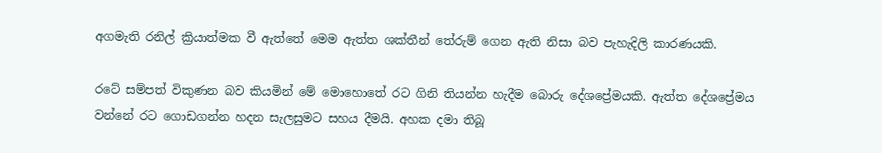අගමැති රනිල් ක්‍රියාත්මක වී ඇත්තේ මෙම ඇත්ත ශක්තීන් තේරුම් ගෙන ඇති නිසා බව පැහැදිලි කාරණයකි.

රටේ සම්පත් විකුණන බව කියමින් මේ මොහොතේ රට ගිනි තියන්න හැදීම බො‍රු දේශප්‍රේමයකි. ඇත්ත දේශප්‍රේමය වන්නේ රට ගොඩගන්න හදන සැලසුමට සහය දීමයි. අහක දමා තිබූ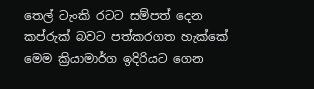තෙල් ටැංකි රටට සම්පත් දෙන කප්රුක් බවට පත්කරගත හැක්කේ මෙම ක්‍රියාමාර්ග ඉදිරියට ගෙන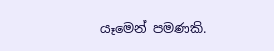යෑමෙන් පමණකි.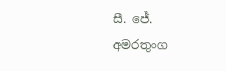සී. ජේ. අමරතුංග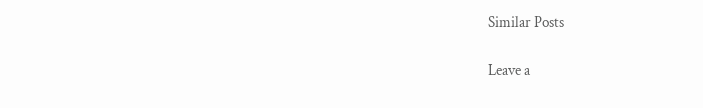Similar Posts

Leave a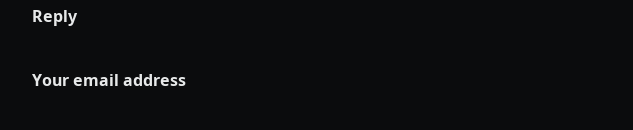Reply

Your email address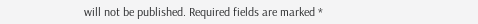will not be published. Required fields are marked *